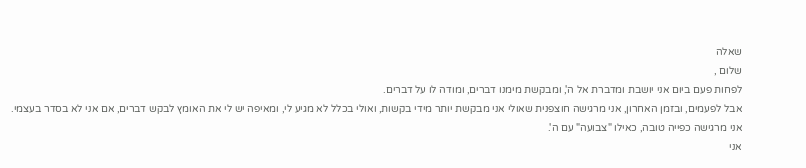שאלה
שלום ,
לפחות פעם ביום אני יושבת ומדברת אל ה', ומבקשת מימנו דברים, ומודה לו על דברים.
אבל לפעמים, ובזמן האחרון, אני מרגישה חוצפנית שאולי אני מבקשת יותר מידי בקשות, ואולי בכלל לא מגיע לי, ומאיפה יש לי את האומץ לבקש דברים, אם אני לא בסדר בעצמי.
אני מרגישה כפייה טובה, כאילו "צבועה" עם ה'.
אני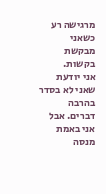מרגישה רע כשאני מבקשת בקשות.
אני יודעת שאני לא בסדר בהרבה דברים. אבל אני באמת מנסה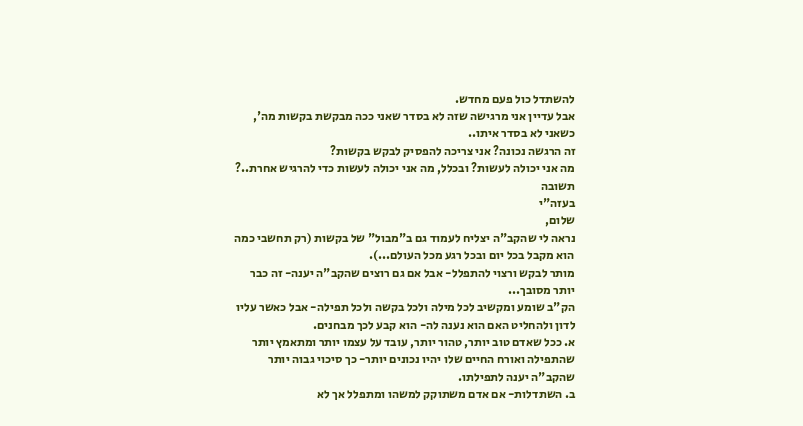להשתדל כול פעם מחדש.
אבל עדיין אני מרגישה שזה לא בסדר שאני ככה מבקשת בקשות מה', כשאני לא בסדר איתו..
זה הרגשה נכונה? אני צריכה להפסיק לבקש בקשות?
מה אני יכולה לעשות? ובכלל, מה אני יכולה לעשות כדי להרגיש אחרת..?
תשובה
בעזה"י
שלום,
נראה לי שהקב"ה יצליח לעמוד גם ב"מבול" של בקשות (רק תחשבי כמה הוא מקבל בכל יום ובכל רגע מכל העולם...).
מותר לבקש ורצוי להתפלל- אבל אם גם רוצים שהקב"ה יענה- זה כבר יותר מסובך...
הק"ב שומע ומקשיב לכל מילה ולכל בקשה ולכל תפילה- אבל כאשר עליו לדון ולהחליט האם הוא נענה לה- הוא קבע לכך מבחנים.
א. ככל שאדם טוב יותר, טהור יותר, עובד על עצמו יותר ומתאמץ יותר שהתפילה ואורח החיים שלו יהיו נכונים יותר- כך סיכוי גבוה יותר שהקב"ה יענה לתפילתו.
ב. השתדלות- אם אדם משתוקק למשהו ומתפלל אך לא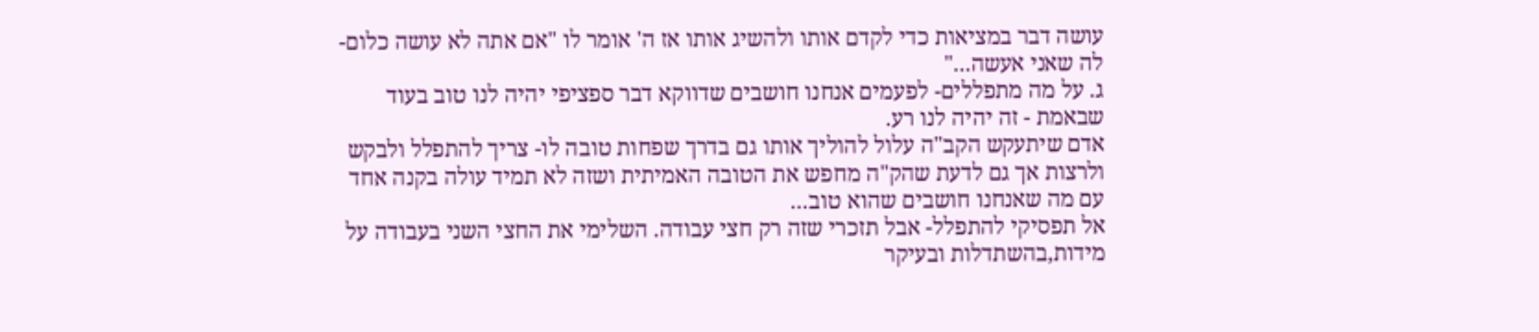עושה דבר במציאות כדי לקדם אותו ולהשיג אותו אז ה' אומר לו "אם אתה לא עושה כלום- לה שאני אעשה..."
ג. על מה מתפללים- לפעמים אנחנו חושבים שדווקא דבר ספציפי יהיה לנו טוב בעוד שבאמת - זה יהיה לנו רע.
אדם שיתעקש הקב"ה עלול להוליך אותו גם בדרך שפחות טובה לו- צריך להתפלל ולבקש ולרצות אך גם לדעת שהק"ה מחפש את הטובה האמיתית ושזה לא תמיד עולה בקנה אחד עם מה שאנחנו חושבים שהוא טוב...
אל תפסיקי להתפלל- אבל תזכרי שזה רק חצי עבודה. השלימי את החצי השני בעבודה על מידות,בהשתדלות ובעיקר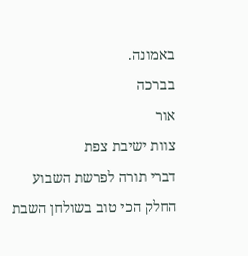באמונה.
בברכה
אור
צוות ישיבת צפת
דברי תורה לפרשת השבוע
החלק הכי טוב בשולחן השבת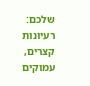שלכם: רעיונות קצרים, עמוקים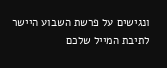ונגישים על פרשת השבוע היישר לתיבת המייל שלכם